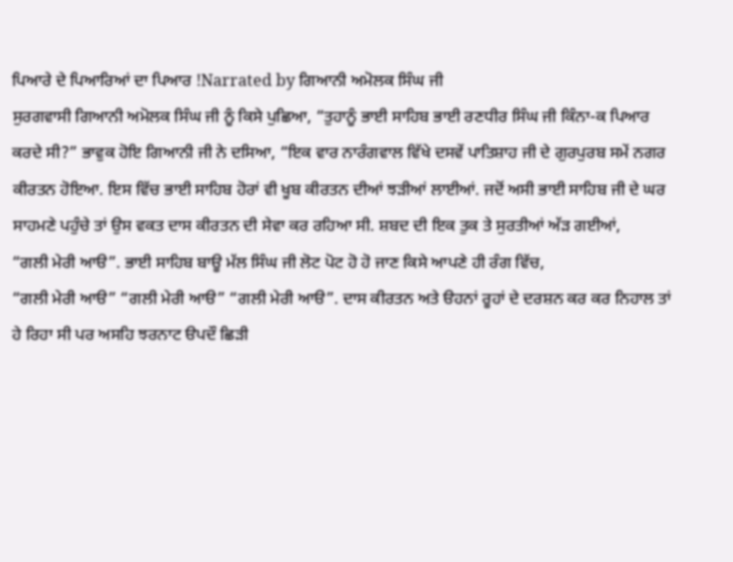ਪਿਆਰੇ ਦੇ ਪਿਆਰਿਆਂ ਦਾ ਪਿਆਰ !Narrated by ਗਿਆਨੀ ਅਮੋਲਕ ਸਿੰਘ ਜੀ
ਸੁਰਗਵਾਸੀ ਗਿਆਨੀ ਅਮੋਲਕ ਸਿੰਘ ਜੀ ਨੂੰ ਕਿਸੇ ਪੁਛਿਆ, “ਤੁਹਾਨੂੰ ਭਾਈ ਸਾਹਿਬ ਭਾਈ ਰਣਧੀਰ ਸਿੰਘ ਜੀ ਕਿੰਨਾ-ਕ ਪਿਆਰ ਕਰਦੇ ਸੀ?” ਭਾਵੁਕ ਹੋਇ ਗਿਆਨੀ ਜੀ ਨੇ ਦਸਿਆ, “ਇਕ ਵਾਰ ਨਾਰੰਗਵਾਲ ਵਿੱਖੇ ਦਸਵੇਂ ਪਾਤਿਸ਼ਾਹ ਜੀ ਦੇ ਗੁਰਪੁਰਬ ਸਮੇਂ ਨਗਰ ਕੀਰਤਨ ਹੋਇਆ. ਇਸ ਵਿੱਚ ਭਾਈ ਸਾਹਿਬ ਹੋਰਾਂ ਵੀ ਖੂਬ ਕੀਰਤਨ ਦੀਆਂ ਝੜੀਆਂ ਲਾਈਆਂ. ਜਦੋਂ ਅਸੀ ਭਾਈ ਸਾਹਿਬ ਜੀ ਦੇ ਘਰ ਸਾਹਮਣੇ ਪਹੁੰਚੇ ਤਾਂ ਉਸ ਵਕਤ ਦਾਸ ਕੀਰਤਨ ਦੀ ਸੇਵਾ ਕਰ ਰਹਿਆ ਸੀ. ਸ਼ਬਦ ਦੀ ਇਕ ਤੁਕ ਤੇ ਸੁਰਤੀਆਂ ਅੱੜ ਗਈਆਂ,
“ਗਲੀ ਮੇਰੀ ਆੳ”. ਭਾਈ ਸਾਹਿਬ ਬਾਊ ਮੱਲ ਸਿੰਘ ਜੀ ਲੋਟ ਪੋਟ ਹੋ ਹੋ ਜਾਣ ਕਿਸੇ ਆਪਣੇ ਹੀ ਰੰਗ ਵਿੱਚ,
“ਗਲੀ ਮੇਰੀ ਆੳ” “ਗਲੀ ਮੇਰੀ ਆੳ” “ਗਲੀ ਮੇਰੀ ਆੳ”. ਦਾਸ ਕੀਰਤਨ ਅਤੇ ੳਹਨਾਂ ਰੂਹਾਂ ਦੇ ਦਰਸ਼ਨ ਕਰ ਕਰ ਨਿਹਾਲ ਤਾਂ ਹੇ ਰਿਹਾ ਸੀ ਪਰ ਅਸਹਿ ਝਰਨਾਟ ੳਪਦੌ ਛਿੜੀ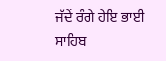ਜੱਦੇਂ ਰੰਗੇ ਹੇਇ ਭਾਈ ਸਾਹਿਬ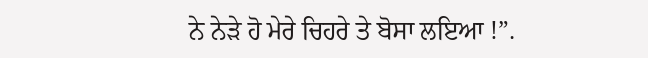ਨੇ ਨੇੜੇ ਹੋ ਮੇਰੇ ਚਿਹਰੇ ਤੇ ਬੋਸਾ ਲਇਆ !”.